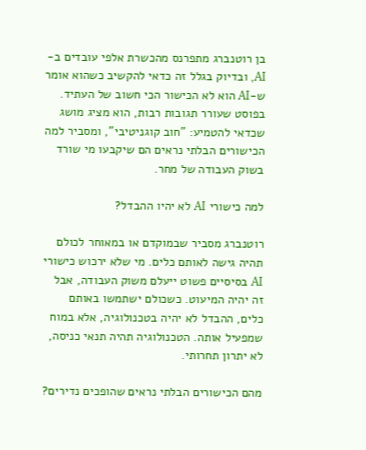בן רוטנברג מתפרנס מהכשרת אלפי עובדים ב-AI, ובדיוק בגלל זה כדאי להקשיב כשהוא אומר ש-AI הוא לא הכישור הכי חשוב של העתיד. בפוסט שעורר תגובות רבות, הוא מציג מושג שכדאי להטמיע: "חוב קוגניטיבי", ומסביר למה הכישורים הבלתי נראים הם שיקבעו מי שורד בשוק העבודה של מחר.

למה כישורי AI לא יהיו ההבדל?

רוטנברג מסביר שבמוקדם או במאוחר לכולם תהיה גישה לאותם כלים. מי שלא ירכוש כישורי AI בסיסיים פשוט ייעלם משוק העבודה, אבל זה יהיה המיעוט. כשכולם ישתמשו באותם כלים, ההבדל לא יהיה בטכנולוגיה, אלא במוח שמפעיל אותה. הטכנולוגיה תהיה תנאי כניסה, לא יתרון תחרותי.

מהם הכישורים הבלתי נראים שהופכים נדירים?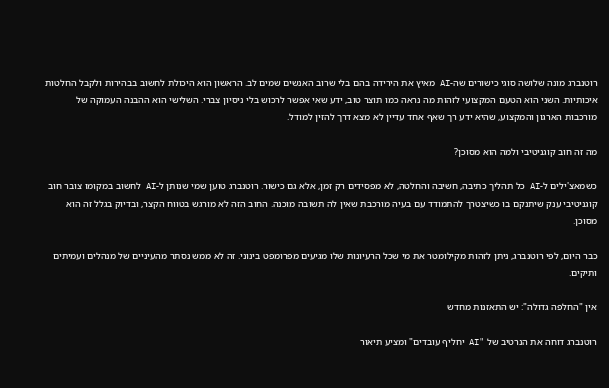רוטנברג מונה שלושה סוגי כישורים שה-AI מאיץ את הירידה בהם בלי שרוב האנשים שמים לב. הראשון הוא היכולת לחשוב בבהירות ולקבל החלטות איכותיות. השני הוא הטעם המקצועי לזהות מה נראה כמו תוצר טוב, ידע שאי אפשר לרכוש בלי ניסיון צברי. השלישי הוא ההבנה העמוקה של מורכבות הארגון והמקצוע, שהיא ידע רך שאף אחד עדיין לא מצא דרך להזין למודל.

מה זה חוב קוגניטיבי ולמה הוא מסוכן?

כשמאצ'ילים ל-AI כל תהליך כתיבה, חשיבה והחלטה, לא מפסידים רק זמן, אלא גם כישור. רוטנברג טוען שמי שנותן ל-AI לחשוב במקומו צובר חוב קוגניטיבי ענק שיתנקם בו כשיצטרך להתמודד עם בעיה מורכבת שאין לה תשובה מוכנה. החוב הזה לא מורגש בטווח הקצר, ובדיוק בגלל זה הוא מסוכן.

כבר היום, לפי רוטנברג, ניתן לזהות מקילומטר את מי שכל הרעיונות שלו מגיעים מפרומפט בינוני. זה לא ממש נסתר מהעיניים של מנהלים ועמיתים ותיקים.

אין "החלפה גדולה": יש התאזנות מחדש

רוטנברג דוחה את הנרטיב של "AI יחליף עובדים" ומציע תיאור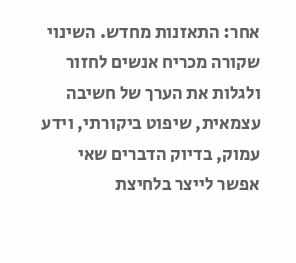אחר: התאזנות מחדש. השינוי שקורה מכריח אנשים לחזור ולגלות את הערך של חשיבה עצמאית, שיפוט ביקורתי, וידע עמוק, בדיוק הדברים שאי אפשר לייצר בלחיצת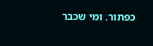כפתור. ומי שכבר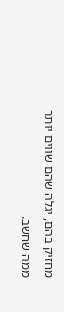מחזיק בהם, יגלה שהם שווים יותר ממה שחשב.